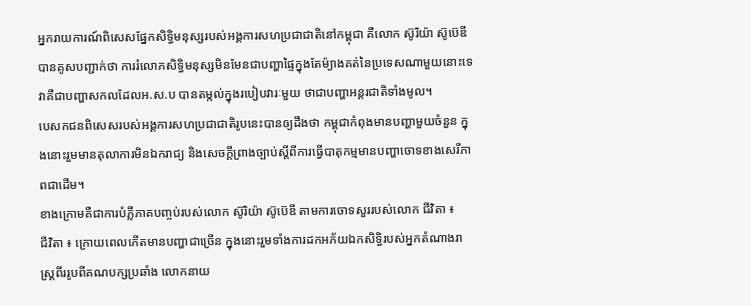អ្នករាយការណ៍ពិសេសផ្នែកសិទ្ធិមនុស្សរបស់អង្គការសហប្រជាជាតិនៅកម្ពុជា គឺលោក ស៊ូរិយ៉ា ស៊ូប៊េឌី បានគូសបញ្ជាក់ថា ការរំលោភសិទ្ធិមនុស្សមិនមែនជាបញ្ហាផ្ទៃក្នុងតែម៉្យាងគត់នៃប្រទេសណាមួយនោះទេ វាគឺជាបញ្ហាសកលដែលអ.ស.ប បានតម្កល់ក្នុងរបៀបវារៈមួយ ថាជាបញ្ហាអន្តរជាតិទាំងមូល។
បេសកជនពិសេសរបស់អង្គការសហប្រជាជាតិរូបនេះបានឲ្យដឹងថា កម្ពុជាកំពុងមានបញ្ហាមួយចំនួន ក្នុងនោះរួមមានតុលាការមិនឯករាជ្យ និងសេចក្តីព្រាងច្បាប់ស្តីពីការធ្វើបាតុកម្មមានបញ្ហាចោទខាងសេរីភាពជាដើម។
ខាងក្រោមគឺជាការបំភ្លឺភាគបញ្ចប់របស់លោក ស៊ូរិយ៉ា ស៊ូប៊េឌី តាមការចោទសួររបស់លោក ជីវិតា ៖
ជីវិតា ៖ ក្រោយពេលកើតមានបញ្ហាជាច្រើន ក្នុងនោះរួមទាំងការដកអភ័យឯកសិទ្ធិរបស់អ្នកតំណាងរាស្រ្ដពីររូបពីគណបក្សប្រឆាំង លោកនាយ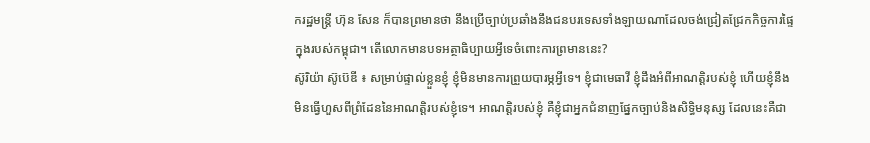ករដ្ឋមន្ត្រី ហ៊ុន សែន ក៏បានព្រមានថា នឹងប្រើច្បាប់ប្រឆាំងនឹងជនបរទេសទាំងឡាយណាដែលចង់ជ្រៀតជ្រែកកិច្ចការផ្ទៃក្នុងរបស់កម្ពុជា។ តើលោកមានបទអត្ថាធិប្បាយអ្វីទេចំពោះការព្រមាននេះ?
ស៊ូរិយ៉ា ស៊ូប៊េឌី ៖ សម្រាប់ផ្ទាល់ខ្លួនខ្ញុំ ខ្ញុំមិនមានការព្រួយបារម្ភអ្វីទេ។ ខ្ញុំជាមេធាវី ខ្ញុំដឹងអំពីអាណត្តិរបស់ខ្ញុំ ហើយខ្ញុំនឹងមិនធ្វើហួសពីព្រំដែននៃអាណត្តិរបស់ខ្ញុំទេ។ អាណត្តិរបស់ខ្ញុំ គឺខ្ញុំជាអ្នកជំនាញផ្នែកច្បាប់និងសិទ្ធិមនុស្ស ដែលនេះគឺជា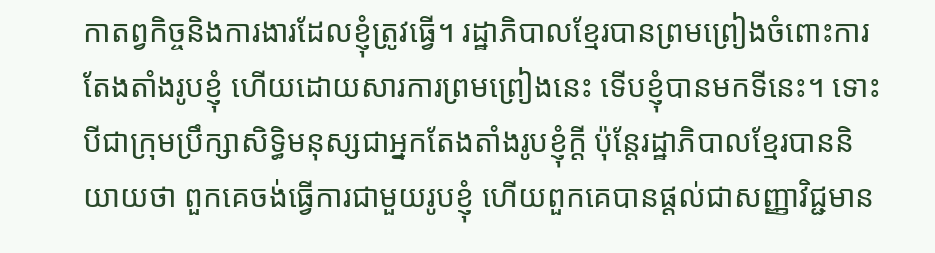កាតព្វកិច្ចនិងការងារដែលខ្ញុំត្រូវធ្វើ។ រដ្ឋាភិបាលខ្មែរបានព្រមព្រៀងចំពោះការតែងតាំងរូបខ្ញុំ ហើយដោយសារការព្រមព្រៀងនេះ ទើបខ្ញុំបានមកទីនេះ។ ទោះបីជាក្រុមប្រឹក្សាសិទ្ធិមនុស្សជាអ្នកតែងតាំងរូបខ្ញុំក្ដី ប៉ុន្តែរដ្ឋាភិបាលខ្មែរបាននិយាយថា ពួកគេចង់ធ្វើការជាមួយរូបខ្ញុំ ហើយពួកគេបានផ្ដល់ជាសញ្ញាវិជ្ជមាន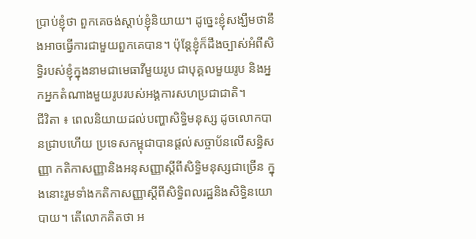ប្រាប់ខ្ញុំថា ពួកគេចង់ស្ដាប់ខ្ញុំនិយាយ។ ដូច្នេះខ្ញុំសង្ឃឹមថានឹងអាចធ្វើការជាមួយពួកគេបាន។ ប៉ុន្តែខ្ញុំក៏ដឹងច្បាស់អំពីសិទ្ធិរបស់ខ្ញុំក្នុងនាមជាមេធាវីមួយរូប ជាបុគ្គលមួយរូប និងអ្នកអ្នកតំណាងមួយរូបរបស់អង្គការសហប្រជាជាតិ។
ជីវិតា ៖ ពេលនិយាយដល់បញ្ហាសិទ្ធិមនុស្ស ដូចលោកបានជ្រាបហើយ ប្រទេសកម្ពុជាបានផ្ដល់សច្ចាប័នលើសន្ធិសញ្ញា កតិកាសញ្ញានិងអនុសញ្ញាស្ដីពីសិទ្ធិមនុស្សជាច្រើន ក្នុងនោះរួមទាំងកតិកាសញ្ញាស្ដីពីសិទ្ធិពលរដ្ឋនិងសិទ្ធិនយោបាយ។ តើលោកគិតថា អ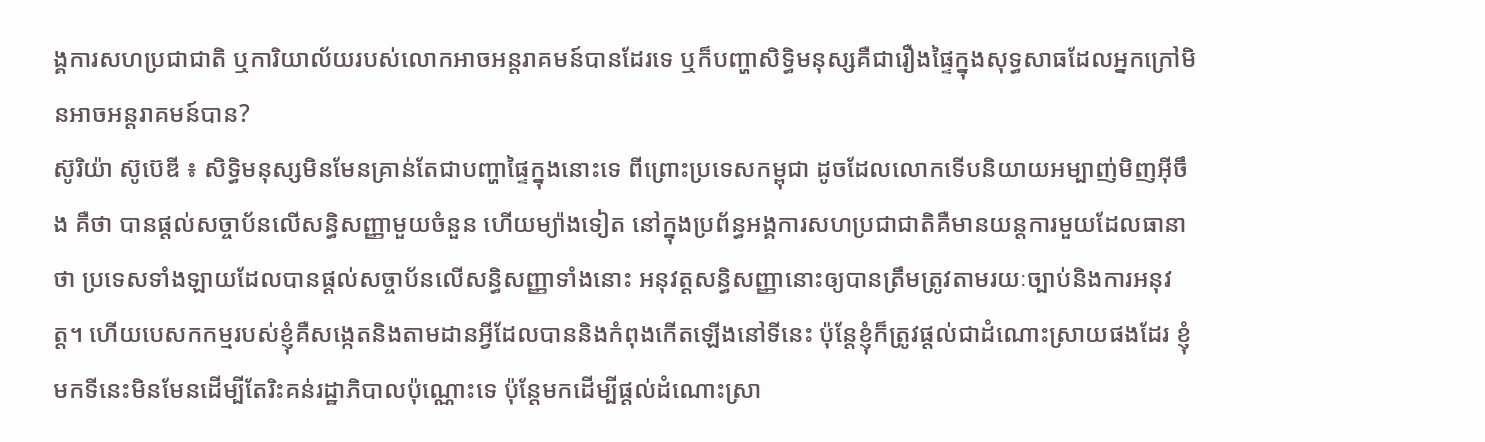ង្គការសហប្រជាជាតិ ឬការិយាល័យរបស់លោកអាចអន្តរាគមន៍បានដែរទេ ឬក៏បញ្ហាសិទ្ធិមនុស្សគឺជារឿងផ្ទៃក្នុងសុទ្ធសាធដែលអ្នកក្រៅមិនអាចអន្តរាគមន៍បាន?
ស៊ូរិយ៉ា ស៊ូប៊េឌី ៖ សិទ្ធិមនុស្សមិនមែនគ្រាន់តែជាបញ្ហាផ្ទៃក្នុងនោះទេ ពីព្រោះប្រទេសកម្ពុជា ដូចដែលលោកទើបនិយាយអម្បាញ់មិញអ៊ីចឹង គឺថា បានផ្ដល់សច្ចាប័នលើសន្ធិសញ្ញាមួយចំនួន ហើយម្យ៉ាងទៀត នៅក្នុងប្រព័ន្ធអង្គការសហប្រជាជាតិគឺមានយន្តការមួយដែលធានាថា ប្រទេសទាំងឡាយដែលបានផ្ដល់សច្ចាប័នលើសន្ធិសញ្ញាទាំងនោះ អនុវត្តសន្ធិសញ្ញានោះឲ្យបានត្រឹមត្រូវតាមរយៈច្បាប់និងការអនុវត្ត។ ហើយបេសកកម្មរបស់ខ្ញុំគឺសង្កេតនិងតាមដានអ្វីដែលបាននិងកំពុងកើតឡើងនៅទីនេះ ប៉ុន្តែខ្ញុំក៏ត្រូវផ្ដល់ជាដំណោះស្រាយផងដែរ ខ្ញុំមកទីនេះមិនមែនដើម្បីតែរិះគន់រដ្ឋាភិបាលប៉ុណ្ណោះទេ ប៉ុន្តែមកដើម្បីផ្ដល់ដំណោះស្រា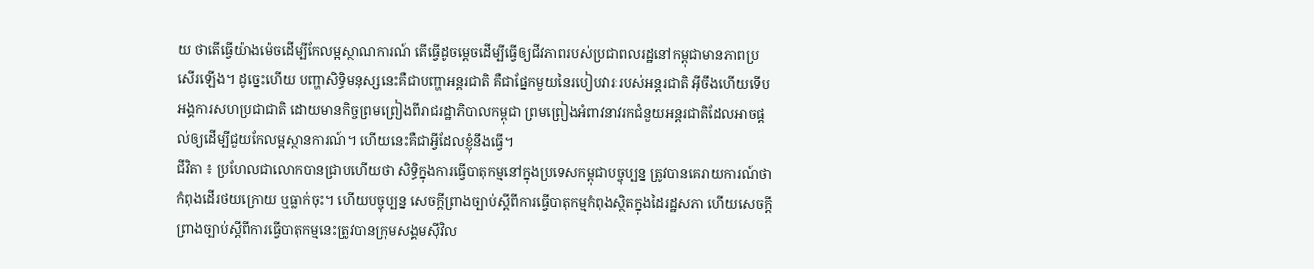យ ថាតើធ្វើយ៉ាងម៉េចដើម្បីកែលម្អស្ថាណការណ៍ តើធ្វើដូចម្ដេចដើម្បីធ្វើឲ្យជីវភាពរបស់ប្រជាពលរដ្ឋនៅកម្ពុជាមានភាពប្រសើរឡើង។ ដូច្នេះហើយ បញ្ហាសិទ្ធិមនុស្សនេះគឺជាបញ្ហាអន្តរជាតិ គឺជាផ្នែកមួយនៃរបៀបវារៈរបស់អន្តរជាតិ អ៊ីចឹងហើយទើបអង្គការសហប្រជាជាតិ ដោយមានកិច្ចព្រមព្រៀងពីរាជរដ្ឋាភិបាលកម្ពុជា ព្រមព្រៀងអំពាវនាវរកជំនួយអន្តរជាតិដែលអាចផ្ដល់ឲ្យដើម្បីជួយកែលម្អស្ថានការណ៍។ ហើយនេះគឺជាអ្វីដែលខ្ញុំនឹងធ្វើ។
ជីវិតា ៖ ប្រហែលជាលោកបានជ្រាបហើយថា សិទ្ធិក្នុងការធ្វើបាតុកម្មនៅក្នុងប្រទេសកម្ពុជាបច្ចុប្បន្ន ត្រូវបានគេរាយការណ៍ថា កំពុងដើរថយក្រោយ ឬធ្លាក់ចុះ។ ហើយបច្ចុប្បន្ន សេចក្ដីព្រាងច្បាប់ស្ដីពីការធ្វើបាតុកម្មកំពុងស្ថិតក្នុងដៃរដ្ឋសភា ហើយសេចក្ដីព្រាងច្បាប់ស្ដីពីការធ្វើបាតុកម្មនេះត្រូវបានក្រុមសង្គមស៊ីវិល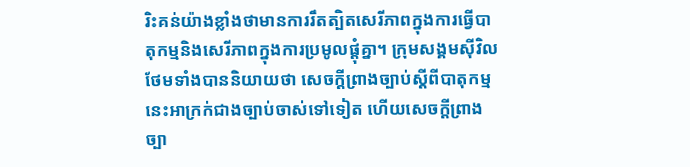រិះគន់យ៉ាងខ្លាំងថាមានការរឹតត្បិតសេរីភាពក្នុងការធ្វើបាតុកម្មនិងសេរីភាពក្នុងការប្រមូលផ្ដុំគ្នា។ ក្រុមសង្គមស៊ីវិលថែមទាំងបាននិយាយថា សេចក្ដីព្រាងច្បាប់ស្ដីពីបាតុកម្មនេះអាក្រក់ជាងច្បាប់ចាស់ទៅទៀត ហើយសេចក្ដីព្រាងច្បា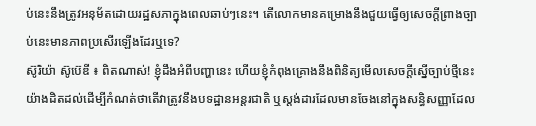ប់នេះនឹងត្រូវអនុម័តដោយរដ្ឋសភាក្នុងពេលឆាប់ៗនេះ។ តើលោកមានគម្រោងនឹងជួយធ្វើឲ្យសេចក្ដីព្រាងច្បាប់នេះមានភាពប្រសើរឡើងដែរឬទេ?
ស៊ូរិយ៉ា ស៊ូប៊េឌី ៖ ពិតណាស់! ខ្ញុំដឹងអំពីបញ្ហានេះ ហើយខ្ញុំកំពុងគ្រោងនឹងពិនិត្យមើលសេចក្ដីស្នើច្បាប់ថ្មីនេះយ៉ាងដិតដល់ដើម្បីកំណត់ថាតើវាត្រូវនឹងបទដ្ឋានអន្តរជាតិ ឬស្ដង់ដារដែលមានចែងនៅក្នុងសន្ធិសញ្ញាដែល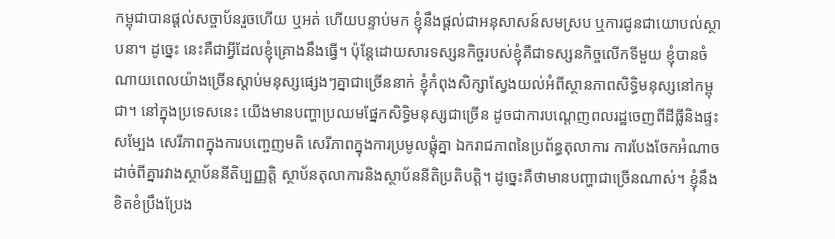កម្ពុជាបានផ្ដល់សច្ចាប័នរួចហើយ ឬអត់ ហើយបន្ទាប់មក ខ្ញុំនឹងផ្ដល់ជាអនុសាសន៍សមស្រប ឬការជូនជាយោបល់ស្ថាបនា។ ដូច្នេះ នេះគឺជាអ្វីដែលខ្ញុំគ្រោងនឹងធ្វើ។ ប៉ុន្តែដោយសារទស្សនកិច្ចរបស់ខ្ញុំគឺជាទស្សនកិច្ចលើកទីមួយ ខ្ញុំបានចំណាយពេលយ៉ាងច្រើនស្ដាប់មនុស្សផ្សេងៗគ្នាជាច្រើននាក់ ខ្ញុំកំពុងសិក្សាស្វែងយល់អំពីស្ថានភាពសិទ្ធិមនុស្សនៅកម្ពុជា។ នៅក្នុងប្រទេសនេះ យើងមានបញ្ហាប្រឈមផ្នែកសិទ្ធិមនុស្សជាច្រើន ដូចជាការបណ្ដេញពលរដ្ឋចេញពីដីធ្លីនិងផ្ទះសម្បែង សេរីភាពក្នុងការបញ្ចេញមតិ សេរីភាពក្នុងការប្រមូលផ្ដុំគ្នា ឯករាជភាពនៃប្រព័ន្ធតុលាការ ការបែងចែកអំណាចដាច់ពីគ្នារវាងស្ថាប័ននីតិប្បញ្ញត្តិ ស្ថាប័នតុលាការនិងស្ថាប័ននីតិប្រតិបត្តិ។ ដូច្នេះគឺថាមានបញ្ហាជាច្រើនណាស់។ ខ្ញុំនឹងខិតខំប្រឹងប្រែង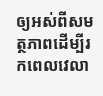ឲ្យអស់ពីសមត្ថភាពដើម្បីរកពេលវេលា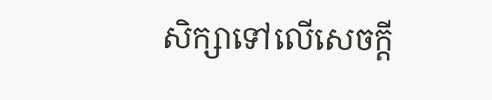សិក្សាទៅលើសេចក្ដី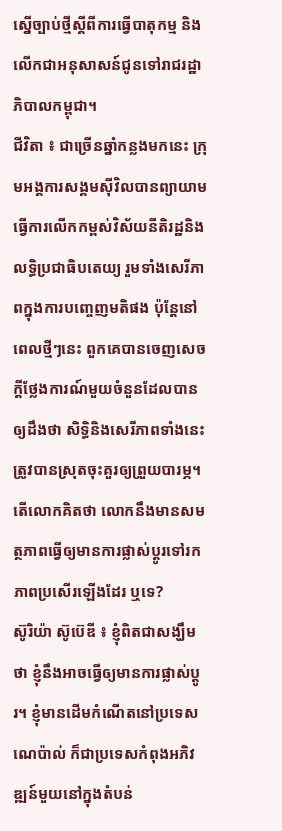ស្នើច្បាប់ថ្មីស្ដីពីការធ្វើបាតុកម្ម និងលើកជាអនុសាសន៍ជូនទៅរាជរដ្ឋាភិបាលកម្ពុជា។
ជីវិតា ៖ ជាច្រើនឆ្នាំកន្លងមកនេះ ក្រុមអង្គការសង្គមស៊ីវិលបានព្យាយាមធ្វើការលើកកម្ពស់វិស័យនីតិរដ្ឋនិងលទ្ធិប្រជាធិបតេយ្យ រួមទាំងសេរីភាពក្នុងការបញ្ចេញមតិផង ប៉ុន្តែនៅពេលថ្មីៗនេះ ពួកគេបានចេញសេចក្ដីថ្លែងការណ៍មួយចំនួនដែលបានឲ្យដឹងថា សិទ្ធិនិងសេរីភាពទាំងនេះត្រូវបានស្រុតចុះគួរឲ្យព្រួយបារម្ភ។ តើលោកគិតថា លោកនឹងមានសមត្ថភាពធ្វើឲ្យមានការផ្លាស់ប្ដូរទៅរកភាពប្រសើរឡើងដែរ ឬទេ?
ស៊ូរិយ៉ា ស៊ូប៊េឌី ៖ ខ្ញុំពិតជាសង្ឃឹមថា ខ្ញុំនឹងអាចធ្វើឲ្យមានការផ្លាស់ប្ដូរ។ ខ្ញុំមានដើមកំណើតនៅប្រទេសណេប៉ាល់ ក៏ជាប្រទេសកំពុងអភិវឌ្ឍន៍មួយនៅក្នុងតំបន់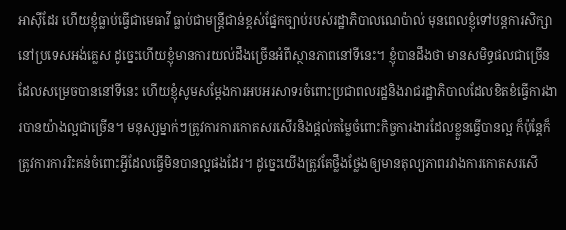អាស៊ីដែរ ហើយខ្ញុំធ្លាប់ធ្វើជាមេធាវី ធ្លាប់ជាមន្ត្រីជាន់ខ្ពស់ផ្នែកច្បាប់របស់រដ្ឋាភិបាលណេប៉ាល់ មុនពេលខ្ញុំទៅបន្តការសិក្សានៅប្រទេសអង់គ្លេស ដូច្នេះហើយខ្ញុំមានការយល់ដឹងច្រើនអំពីស្ថានភាពនៅទីនេះ។ ខ្ញុំបានដឹងថា មានសមិទ្ធផលជាច្រើនដែលសម្រេចបាននៅទីនេះ ហើយខ្ញុំសូមសម្ដែងការអបអរសាទរចំពោះប្រជាពលរដ្ឋនិងរាជរដ្ឋាភិបាលដែលខិតខំធ្វើការងារបានយ៉ាងល្អជាច្រើន។ មនុស្សម្នាក់ៗត្រូវការការកោតសរសើរនិងផ្ដល់តម្លៃចំពោះកិច្ចការងារដែលខ្លួនធ្វើបានល្អ ក៏ប៉ុន្តែក៏ត្រូវការការរិះគន់ចំពោះអ្វីដែលធ្វើមិនបានល្អផងដែរ។ ដូច្នេះយើងត្រូវតែថ្លឹងថ្លែងឲ្យមានតុល្យភាពរវាងការកោតសរសើ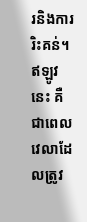រនិងការរិះគន់។ ឥឡូវនេះ គឺជាពេលវេលាដែលត្រូវ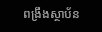ពង្រឹងស្ថាប័ន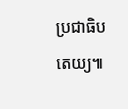ប្រជាធិបតេយ្យ៕